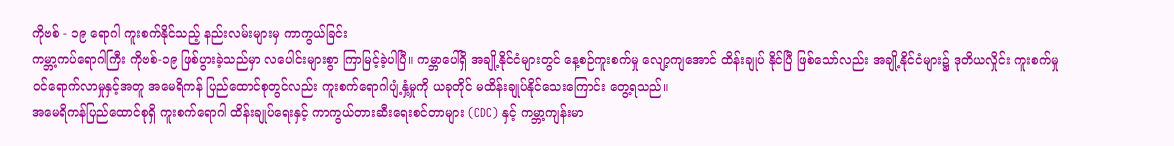ကိုဗစ် - ၁၉ ရောဂါ ကူးစက်နိုင်သည့် နည်းလမ်းများမှ ကာကွယ်ခြင်း
ကမ္ဘာ့ကပ်ရောဂါကြီး ကိုဗစ်-၁၉ ဖြစ်ပွားခဲ့သည်မှာ လပေါင်းများစွာ ကြာမြင့်ခဲ့ပါပြီ။ ကမ္ဘာပေါ်ရှိ အချို့နိုင်ငံများတွင် နေ့စဉ်ကူးစက်မှု လျော့ကျအောင် ထိန်းချုပ် နိုင်ပြီ ဖြစ်သော်လည်း အချို့နိုင်ငံများ၌ ဒုတိယလှိုင်း ကူးစက်မှု ဝင်ရောက်လာမှုနှင့်အတူ အမေရိကန် ပြည်ထောင်စုတွင်လည်း ကူးစက်ရောဂါပျံ့နှံ့မှုကို ယခုတိုင် မထိန်းချုပ်နိုင်သေးကြောင်း တွေ့ရသည်။
အမေရိကန်ပြည်ထောင်စုရှိ ကူးစက်ရောဂါ ထိန်းချုပ်ရေးနှင့် ကာကွယ်တားဆီးရေးစင်တာများ (CDC) နှင့် ကမ္ဘာ့ကျန်းမာ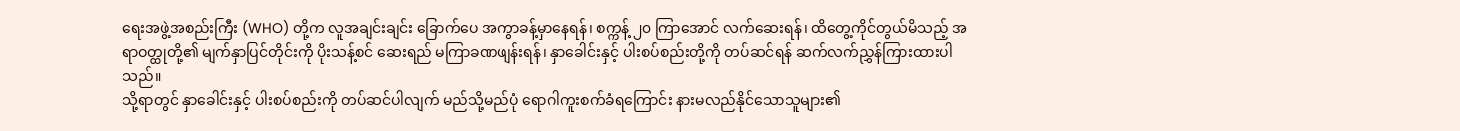ရေးအဖွဲ့အစည်းကြီး (WHO) တို့က လူအချင်းချင်း ခြောက်ပေ အကွာခန့်မှာနေရန်၊ စက္ကန့် ၂၀ ကြာအောင် လက်ဆေးရန်၊ ထိတွေ့ကိုင်တွယ်မိသည့် အရာဝတ္ထုတို့၏ မျက်နှာပြင်တိုင်းကို ပိုးသန့်စင် ဆေးရည် မကြာခဏဖျန်းရန်၊ နှာခေါင်းနှင့် ပါးစပ်စည်းတို့ကို တပ်ဆင်ရန် ဆက်လက်ညွှန်ကြားထားပါသည်။
သို့ရာတွင် နှာခေါင်းနှင့် ပါးစပ်စည်းကို တပ်ဆင်ပါလျက် မည်သို့မည်ပုံ ရောဂါကူးစက်ခံရကြောင်း နားမလည်နိုင်သောသူများ၏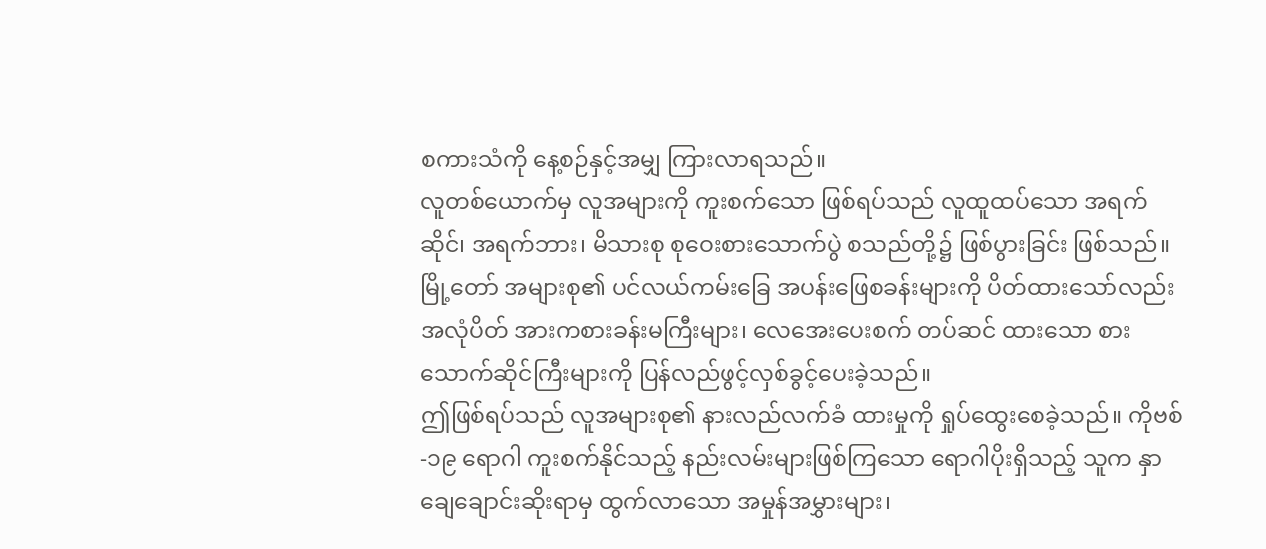စကားသံကို နေ့စဉ်နှင့်အမျှ ကြားလာရသည်။
လူတစ်ယောက်မှ လူအများကို ကူးစက်သော ဖြစ်ရပ်သည် လူထူထပ်သော အရက်ဆိုင်၊ အရက်ဘား၊ မိသားစု စုဝေးစားသောက်ပွဲ စသည်တို့၌ ဖြစ်ပွားခြင်း ဖြစ်သည်။ မြို့တော် အများစု၏ ပင်လယ်ကမ်းခြေ အပန်းဖြေစခန်းများကို ပိတ်ထားသော်လည်း အလုံပိတ် အားကစားခန်းမကြီးများ၊ လေအေးပေးစက် တပ်ဆင် ထားသော စားသောက်ဆိုင်ကြီးများကို ပြန်လည်ဖွင့်လှစ်ခွင့်ပေးခဲ့သည်။
ဤဖြစ်ရပ်သည် လူအများစု၏ နားလည်လက်ခံ ထားမှုကို ရှုပ်ထွေးစေခဲ့သည်။ ကိုဗစ်-၁၉ ရောဂါ ကူးစက်နိုင်သည့် နည်းလမ်းများဖြစ်ကြသော ရောဂါပိုးရှိသည့် သူက နှာချေချောင်းဆိုးရာမှ ထွက်လာသော အမှုန်အမွှားများ၊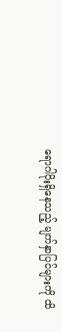ရောဂါပိုးရှိနေသည့် မျက်နှာပြင်များကို ထိ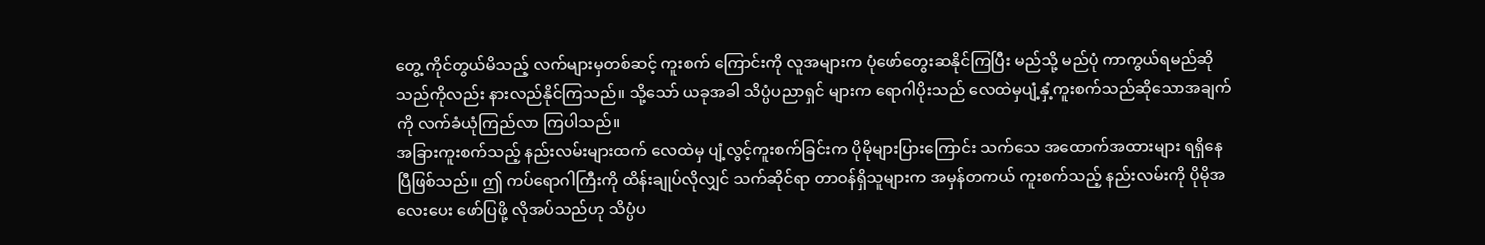တွေ့ ကိုင်တွယ်မိသည့် လက်များမှတစ်ဆင့် ကူးစက် ကြောင်းကို လူအများက ပုံဖော်တွေးဆနိုင်ကြပြီး မည်သို့ မည်ပုံ ကာကွယ်ရမည်ဆိုသည်ကိုလည်း နားလည်နိုင်ကြသည်။ သို့သော် ယခုအခါ သိပ္ပံပညာရှင် များက ရောဂါပိုးသည် လေထဲမှပျံ့နှံ့ကူးစက်သည်ဆိုသောအချက်ကို လက်ခံယုံကြည်လာ ကြပါသည်။
အခြားကူးစက်သည့် နည်းလမ်းများထက် လေထဲမှ ပျံ့လွင့်ကူးစက်ခြင်းက ပိုမိုများပြားကြောင်း သက်သေ အထောက်အထားများ ရရှိနေပြီဖြစ်သည်။ ဤ ကပ်ရောဂါကြီးကို ထိန်းချုပ်လိုလျှင် သက်ဆိုင်ရာ တာဝန်ရှိသူများက အမှန်တကယ် ကူးစက်သည့် နည်းလမ်းကို ပိုမိုအလေးပေး ဖော်ပြဖို့ လိုအပ်သည်ဟု သိပ္ပံပ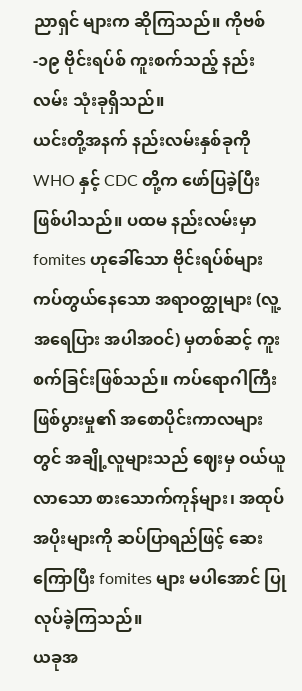ညာရှင် များက ဆိုကြသည်။ ကိုဗစ်-၁၉ ဗိုင်းရပ်စ် ကူးစက်သည့် နည်းလမ်း သုံးခုရှိသည်။
ယင်းတို့အနက် နည်းလမ်းနှစ်ခုကို WHO နှင့် CDC တို့က ဖော်ပြခဲ့ပြီး ဖြစ်ပါသည်။ ပထမ နည်းလမ်းမှာ fomites ဟုခေါ်သော ဗိုင်းရပ်စ်များ ကပ်တွယ်နေသော အရာဝတ္ထုများ (လူ့အရေပြား အပါအဝင်) မှတစ်ဆင့် ကူးစက်ခြင်းဖြစ်သည်။ ကပ်ရောဂါကြီး ဖြစ်ပွားမှု၏ အစောပိုင်းကာလများတွင် အချို့လူများသည် ဈေးမှ ဝယ်ယူလာသော စားသောက်ကုန်များ၊ အထုပ်အပိုးများကို ဆပ်ပြာရည်ဖြင့် ဆေးကြောပြီး fomites များ မပါအောင် ပြုလုပ်ခဲ့ကြသည်။
ယခုအ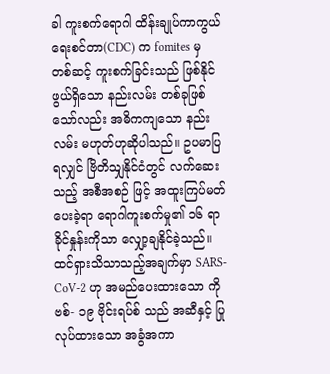ခါ ကူးစက်ရောဂါ ထိန်းချုပ်ကာကွယ်ရေးစင်တာ(CDC) က fomites မှ တစ်ဆင့် ကူးစက်ခြင်းသည် ဖြစ်နိုင်ဖွယ်ရှိသော နည်းလမ်း တစ်ခုဖြစ်သော်လည်း အဓိကကျသော နည်းလမ်း မဟုတ်ဟုဆိုပါသည်။ ဥပမာပြရလျှင် ဗြိတိသျှနိုင်ငံတွင် လက်ဆေးသည့် အစီအစဉ် ဖြင့် အထူးကြပ်မတ်ပေးခဲ့ရာ ရောဂါကူးစက်မှု၏ ၁၆ ရာခိုင်နှုန်းကိုသာ လျှော့ချနိုင်ခဲ့သည်။ ထင်ရှားသိသာသည့်အချက်မှာ SARS-CoV-2 ဟု အမည်ပေးထားသော ကိုဗစ်- ၁၉ ဗိုင်းရပ်စ် သည် အဆီနှင့် ပြုလုပ်ထားသော အခွံအကာ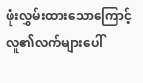ဖုံးလွှမ်းထားသောကြောင့် လူ၏လက်များပေါ်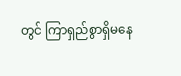တွင် ကြာရှည်စွာရှိမနေ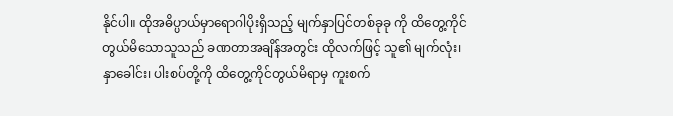နိုင်ပါ။ ထိုအဓိပ္ပာယ်မှာရောဂါပိုးရှိသည့် မျက်နှာပြင်တစ်ခုခု ကို ထိတွေ့ကိုင်တွယ်မိသောသူသည် ခဏတာအချိန်အတွင်း ထိုလက်ဖြင့် သူ၏ မျက်လုံး၊ နှာခေါင်း၊ ပါးစပ်တို့ကို ထိတွေ့ကိုင်တွယ်မိရာမှ ကူးစက်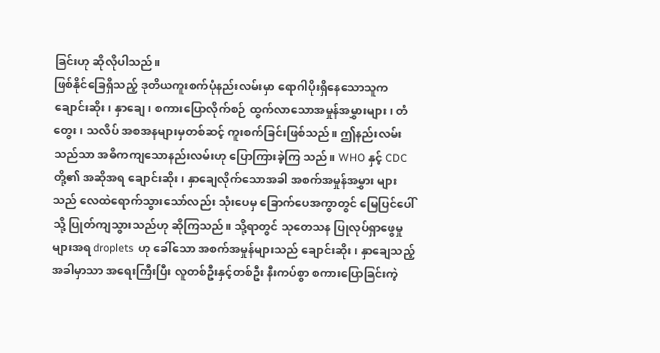ခြင်းဟု ဆိုလိုပါသည်။
ဖြစ်နိုင်ခြေရှိသည့် ဒုတိယကူးစက်ပုံနည်းလမ်းမှာ ရောဂါပိုးရှိနေသောသူက ချောင်းဆိုး၊ နှာချေ၊ စကားပြောလိုက်စဉ် ထွက်လာသောအမှုန်အမွှားများ၊ တံတွေး၊ သလိပ် အစအနများမှတစ်ဆင့် ကူးစက်ခြင်းဖြစ်သည်။ ဤနည်းလမ်းသည်သာ အဓိကကျသောနည်းလမ်းဟု ပြောကြားခဲ့ကြ သည်။ WHO နှင့် CDC တို့၏ အဆိုအရ ချောင်းဆိုး၊ နှာချေလိုက်သောအခါ အစက်အမှုန်အမွှား များသည် လေထဲရောက်သွားသော်လည်း သုံးပေမှ ခြောက်ပေအကွာတွင် မြေပြင်ပေါ်သို့ ပြုတ်ကျသွားသည်ဟု ဆိုကြသည်။ သို့ရာတွင် သုတေသန ပြုလုပ်ရှာဖွေမှုများအရ droplets ဟု ခေါ်သော အစက်အမှုန်များသည် ချောင်းဆိုး၊ နှာချေသည့် အခါမှာသာ အရေးကြီးပြီး လူတစ်ဦးနှင့်တစ်ဦး နီးကပ်စွာ စကားပြောခြင်းကဲ့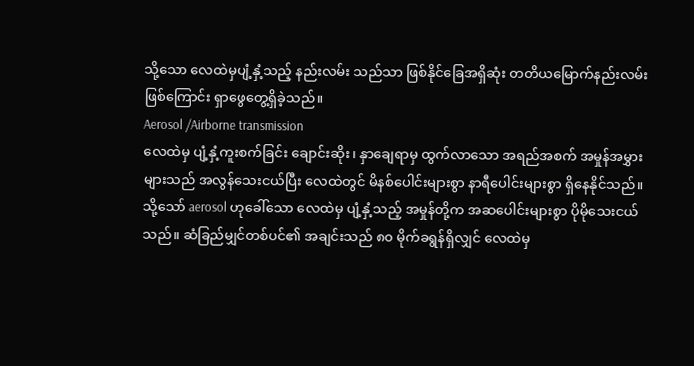သို့သော လေထဲမှပျံ့နှံ့သည့် နည်းလမ်း သည်သာ ဖြစ်နိုင်ခြေအရှိဆုံး တတိယမြောက်နည်းလမ်း ဖြစ်ကြောင်း ရှာဖွေတွေ့ရှိခဲ့သည်။
Aerosol /Airborne transmission
လေထဲမှ ပျံ့နှံ့ကူးစက်ခြင်း ချောင်းဆိုး၊ နှာချေရာမှ ထွက်လာသော အရည်အစက် အမှုန်အမွှား များသည် အလွန်သေးငယ်ပြီး လေထဲတွင် မိနစ်ပေါင်းများစွာ နာရီပေါင်းများစွာ ရှိနေနိုင်သည်။ သို့သော် aerosol ဟုခေါ်သော လေထဲမှ ပျံ့နှံ့သည့် အမှုန်တို့က အဆပေါင်းများစွာ ပိုမိုသေးငယ် သည်။ ဆံခြည်မျှင်တစ်ပင်၏ အချင်းသည် ၈၀ မိုက်ခရွန်ရှိလျှင် လေထဲမှ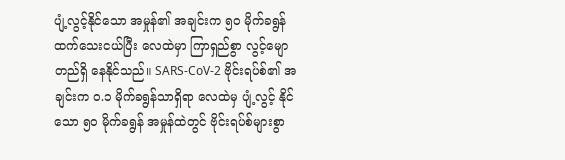ပျံ့လွင့်နိုင်သော အမှုန်၏ အချင်းက ၅၀ မိုက်ခရွန် ထက်သေးငယ်ပြီး လေထဲမှာ ကြာရှည်စွာ လွင့်မျောတည်ရှိ နေနိုင်သည်။ SARS-CoV-2 ဗိုင်းရပ်စ်၏ အချင်းက ၀.၁ မိုက်ခရွန်သာရှိရာ လေထဲမှ ပျံ့လွင့် နိုင်သော ၅၀ မိုက်ခရွန် အမှုန်ထဲတွင် ဗိုင်းရပ်စ်များစွာ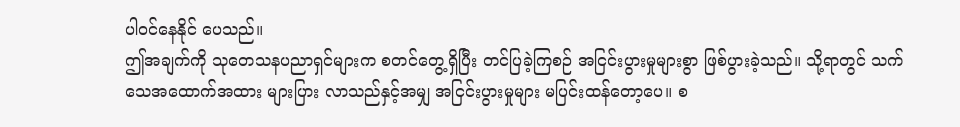ပါဝင်နေနိုင် ပေသည်။
ဤအချက်ကို သုတေသနပညာရှင်များက စတင်တွေ့ရှိပြီး တင်ပြခဲ့ကြစဉ် အငြင်းပွားမှုများစွာ ဖြစ်ပွားခဲ့သည်။ သို့ရာတွင် သက်သေအထောက်အထား များပြား လာသည်နှင့်အမျှ အငြင်းပွားမှုများ မပြင်းထန်တော့ပေ။ စ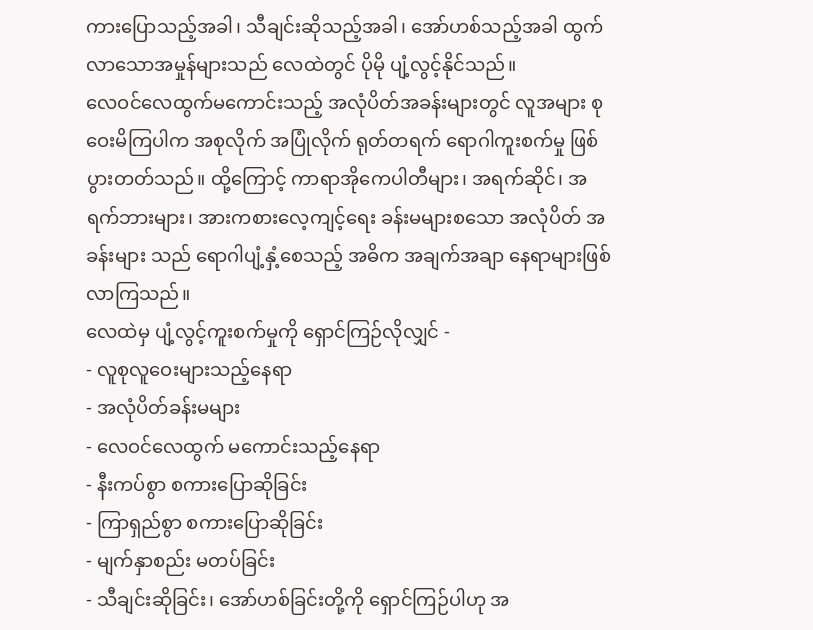ကားပြောသည့်အခါ၊ သီချင်းဆိုသည့်အခါ၊ အော်ဟစ်သည့်အခါ ထွက်လာသောအမှုန်များသည် လေထဲတွင် ပိုမို ပျံ့လွင့်နိုင်သည်။
လေဝင်လေထွက်မကောင်းသည့် အလုံပိတ်အခန်းများတွင် လူအများ စုဝေးမိကြပါက အစုလိုက် အပြုံလိုက် ရုတ်တရက် ရောဂါကူးစက်မှု ဖြစ်ပွားတတ်သည်။ ထို့ကြောင့် ကာရာအိုကေပါတီများ၊ အရက်ဆိုင်၊ အရက်ဘားများ၊ အားကစားလေ့ကျင့်ရေး ခန်းမများစသော အလုံပိတ် အခန်းများ သည် ရောဂါပျံ့နှံ့စေသည့် အဓိက အချက်အချာ နေရာများဖြစ်လာကြသည်။
လေထဲမှ ပျံ့လွင့်ကူးစက်မှုကို ရှောင်ကြဉ်လိုလျှင် -
- လူစုလူဝေးများသည့်နေရာ
- အလုံပိတ်ခန်းမများ
- လေဝင်လေထွက် မကောင်းသည့်နေရာ
- နီးကပ်စွာ စကားပြောဆိုခြင်း
- ကြာရှည်စွာ စကားပြောဆိုခြင်း
- မျက်နှာစည်း မတပ်ခြင်း
- သီချင်းဆိုခြင်း၊ အော်ဟစ်ခြင်းတို့ကို ရှောင်ကြဉ်ပါဟု အ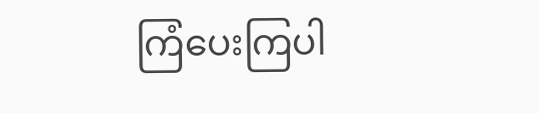ကြံပေးကြပါ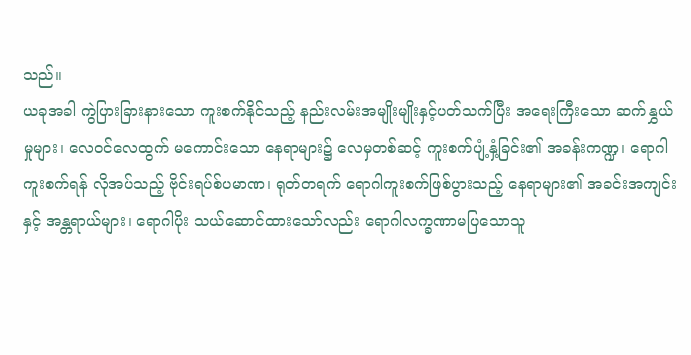သည်။
ယခုအခါ ကွဲပြားခြားနားသော ကူးစက်နိုင်သည့် နည်းလမ်းအမျိုးမျိုးနှင့်ပတ်သက်ပြီး အရေးကြီးသော ဆက်နွှယ်မှုများ၊ လေဝင်လေထွက် မကောင်းသော နေရာများ၌ လေမှတစ်ဆင့် ကူးစက်ပျံ့နှံ့ခြင်း၏ အခန်းကဏ္ဍ၊ ရောဂါကူးစက်ရန် လိုအပ်သည့် ဗိုင်းရပ်စ်ပမာဏ၊ ရုတ်တရက် ရောဂါကူးစက်ဖြစ်ပွားသည့် နေရာများ၏ အခင်းအကျင်းနှင့် အန္တရာယ်များ၊ ရောဂါပိုး သယ်ဆောင်ထားသော်လည်း ရောဂါလက္ခဏာမပြသောသူ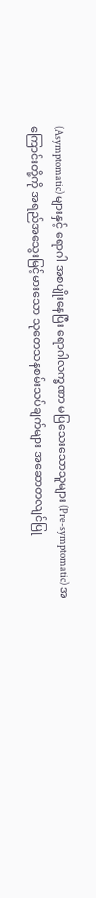(Asymptomatic) များနှင့် ရောဂါ အစပျိုးနေပြီး ရောဂါလက္ခဏာ မပြသေးသောသူများ (Pre-symptomatic) အကြောင်းတို့ကို အရည်အသွေးမြင့်မားသော သုတေသနစမ်းသပ်ချက်များ အဆောတလျင်ပြု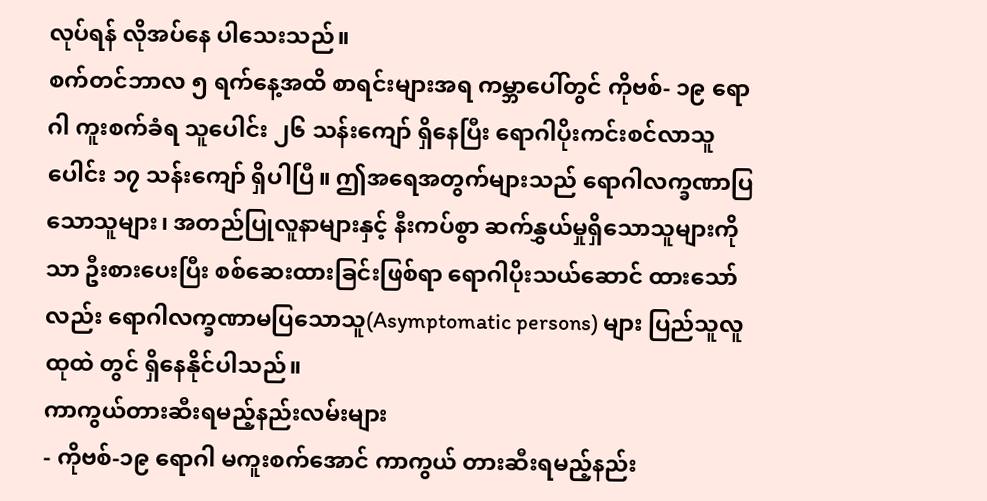လုပ်ရန် လိုအပ်နေ ပါသေးသည်။
စက်တင်ဘာလ ၅ ရက်နေ့အထိ စာရင်းများအရ ကမ္ဘာပေါ်တွင် ကိုဗစ်- ၁၉ ရောဂါ ကူးစက်ခံရ သူပေါင်း ၂၆ သန်းကျော် ရှိနေပြီး ရောဂါပိုးကင်းစင်လာသူပေါင်း ၁၇ သန်းကျော် ရှိပါပြီ။ ဤအရေအတွက်များသည် ရောဂါလက္ခဏာပြသောသူများ၊ အတည်ပြုလူနာများနှင့် နီးကပ်စွာ ဆက်နွှယ်မှုရှိသောသူများကိုသာ ဦးစားပေးပြီး စစ်ဆေးထားခြင်းဖြစ်ရာ ရောဂါပိုးသယ်ဆောင် ထားသော်လည်း ရောဂါလက္ခဏာမပြသောသူ(Asymptomatic persons) များ ပြည်သူလူထုထဲ တွင် ရှိနေနိုင်ပါသည်။
ကာကွယ်တားဆီးရမည့်နည်းလမ်းများ
- ကိုဗစ်-၁၉ ရောဂါ မကူးစက်အောင် ကာကွယ် တားဆီးရမည့်နည်း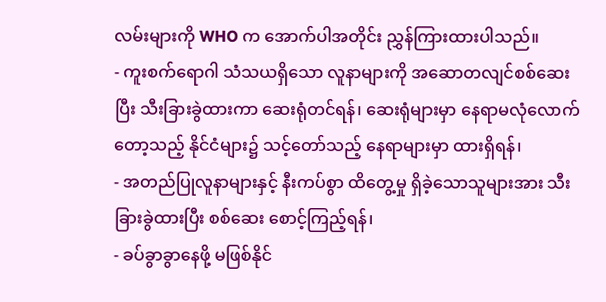လမ်းများကို WHO က အောက်ပါအတိုင်း ညွှန်ကြားထားပါသည်။
- ကူးစက်ရောဂါ သံသယရှိသော လူနာများကို အဆောတလျင်စစ်ဆေးပြီး သီးခြားခွဲထားကာ ဆေးရုံတင်ရန်၊ ဆေးရုံများမှာ နေရာမလုံလောက် တော့သည့် နိုင်ငံများ၌ သင့်တော်သည့် နေရာများမှာ ထားရှိရန်၊
- အတည်ပြုလူနာများနှင့် နီးကပ်စွာ ထိတွေ့မှု ရှိခဲ့သောသူများအား သီးခြားခွဲထားပြီး စစ်ဆေး စောင့်ကြည့်ရန်၊
- ခပ်ခွာခွာနေဖို့ မဖြစ်နိုင်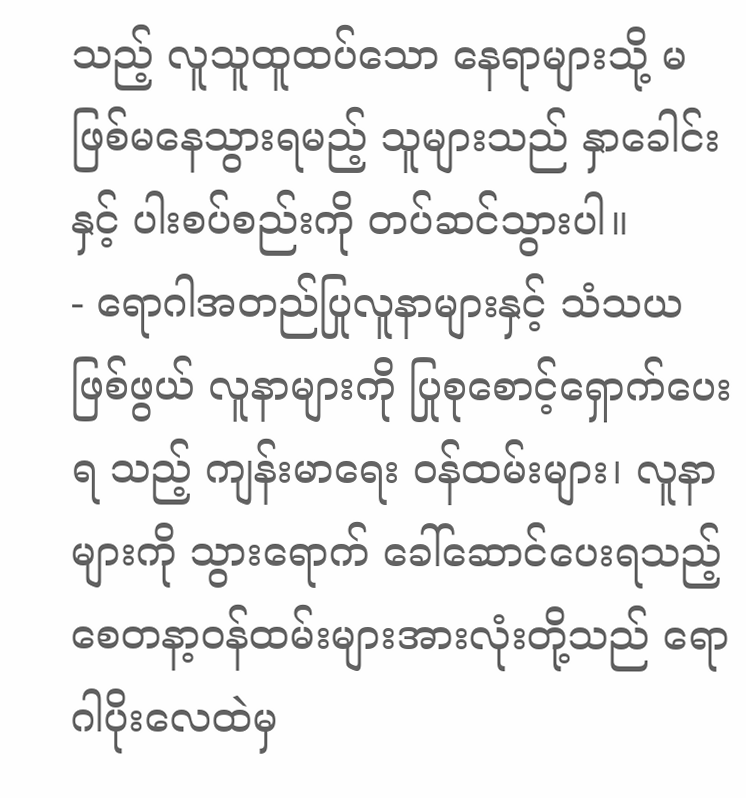သည့် လူသူထူထပ်သော နေရာများသို့ မဖြစ်မနေသွားရမည့် သူများသည် နှာခေါင်းနှင့် ပါးစပ်စည်းကို တပ်ဆင်သွားပါ။
- ရောဂါအတည်ပြုလူနာများနှင့် သံသယဖြစ်ဖွယ် လူနာများကို ပြုစုစောင့်ရှောက်ပေးရ သည့် ကျန်းမာရေး ဝန်ထမ်းများ၊ လူနာများကို သွားရောက် ခေါ်ဆောင်ပေးရသည့် စေတနာ့ဝန်ထမ်းများအားလုံးတို့သည် ရောဂါပိုးလေထဲမှ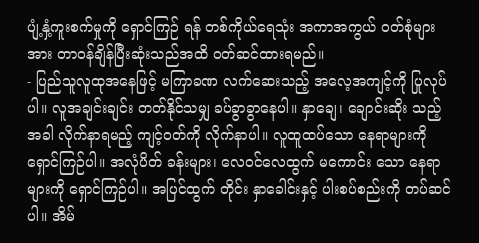ပျံ့နှံ့ကူးစက်မှုကို ရှောင်ကြဉ် ရန် တစ်ကိုယ်ရေသုံး အကာအကွယ် ဝတ်စုံများအား တာဝန်ချိန်ပြီးဆုံးသည်အထိ ဝတ်ဆင်ထားရမည်။
- ပြည်သူလူထုအနေဖြင့် မကြာခဏ လက်ဆေးသည့် အလေ့အကျင့်ကို ပြုလုပ်ပါ။ လူအချင်းချင်း တတ်နိုင်သမျှ ခပ်ခွာခွာနေပါ။ နှာချေ၊ ချောင်းဆိုး သည့်အခါ လိုက်နာရမည့် ကျင့်ဝတ်ကို လိုက်နာပါ။ လူထူထပ်သော နေရာများကို ရှောင်ကြဉ်ပါ။ အလုံပိတ် ခန်းများ၊ လေဝင်လေထွက် မကောင်း သော နေရာများကို ရှောင်ကြဉ်ပါ။ အပြင်ထွက် တိုင်း နှာခေါင်းနှင့် ပါးစပ်စည်းကို တပ်ဆင်ပါ။ အိမ်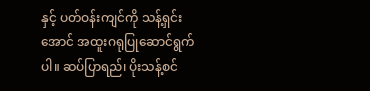နှင့် ပတ်ဝန်းကျင်ကို သန့်ရှင်းအောင် အထူးဂရုပြုဆောင်ရွက်ပါ။ ဆပ်ပြာရည်၊ ပိုးသန့်စင်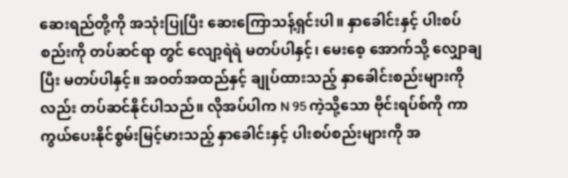ဆေးရည်တို့ကို အသုံးပြုပြီး ဆေးကြောသန့်ရှင်းပါ။ နှာခေါင်းနှင့် ပါးစပ်စည်းကို တပ်ဆင်ရာ တွင် လျော့ရဲရဲ မတပ်ပါနှင့်၊ မေးစေ့ အောက်သို့ လျှောချပြီး မတပ်ပါနှင့်။ အဝတ်အထည်နှင့် ချုပ်ထားသည့် နှာခေါင်းစည်းများကိုလည်း တပ်ဆင်နိုင်ပါသည်။ လိုအပ်ပါက N 95 ကဲ့သို့သော ဗိုင်းရပ်စ်ကို ကာကွယ်ပေးနိုင်စွမ်းမြင့်မားသည့် နှာခေါင်းနှင့် ပါးစပ်စည်းများကို အ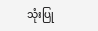သုံးပြု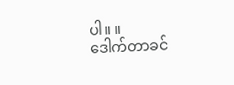ပါ။ ။
ဒေါက်တာခင်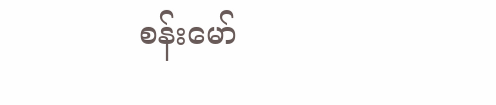စန်းမော်